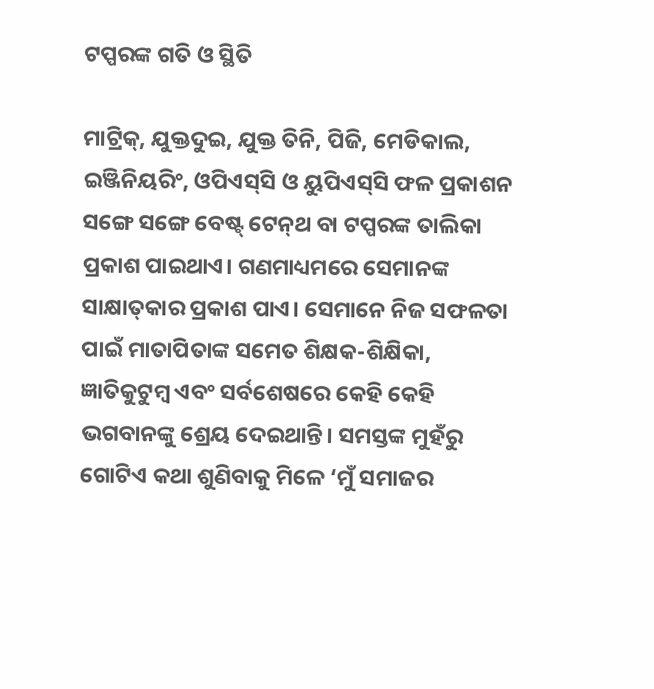ଟପ୍ପରଙ୍କ ଗତି ଓ ସ୍ଥିତି

ମାଟ୍ରିକ୍‌, ଯୁକ୍ତଦୁଇ, ଯୁକ୍ତ ତିନି, ପିଜି, ମେଡିକାଲ, ଇଞ୍ଜିନିୟରିଂ, ଓପିଏସ୍‌ସି ଓ ୟୁପିଏସ୍‌ସି ଫଳ ପ୍ରକାଶନ ସଙ୍ଗେ ସଙ୍ଗେ ବେଷ୍ଟ୍‌ ଟେନ୍‌ଥ ବା ଟପ୍ପରଙ୍କ ତାଲିକା ପ୍ରକାଶ ପାଇଥାଏ। ଗଣମାଧ୍ୟମରେ ସେମାନଙ୍କ ସାକ୍ଷାତ୍‌କାର ପ୍ରକାଶ ପାଏ। ସେମାନେ ନିଜ ସଫଳତା ପାଇଁ ମାତାପିତାଙ୍କ ସମେତ ଶିକ୍ଷକ-ଶିକ୍ଷିକା, ଜ୍ଞାତିକୁଟୁମ୍ବ ଏବଂ ସର୍ବଶେଷରେ କେହି କେହି ଭଗବାନଙ୍କୁ ଶ୍ରେୟ ଦେଇଥାନ୍ତି। ସମସ୍ତଙ୍କ ମୁହଁରୁ ଗୋଟିଏ କଥା ଶୁଣିବାକୁ ମିଳେ ‘ମୁଁ ସମାଜର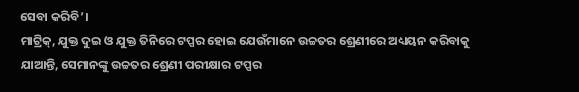ସେବା କରିବି’।
ମାଟ୍ରିକ୍‌, ଯୁକ୍ତ ଦୁଇ ଓ ଯୁକ୍ତ ତିନିରେ ଟପ୍ପର ହୋଇ ଯେଉଁମାନେ ଉଚ୍ଚତର ଶ୍ରେଣୀରେ ଅଧ୍ୟୟନ କରିବାକୁ ଯାଆନ୍ତି, ସେମାନଙ୍କୁ ଉଚ୍ଚତର ଶ୍ରେଣୀ ପରୀକ୍ଷାର ଟପ୍ପର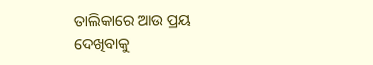ତାଲିକାରେ ଆଉ ପ୍ରୟ ଦେଖିବାକୁ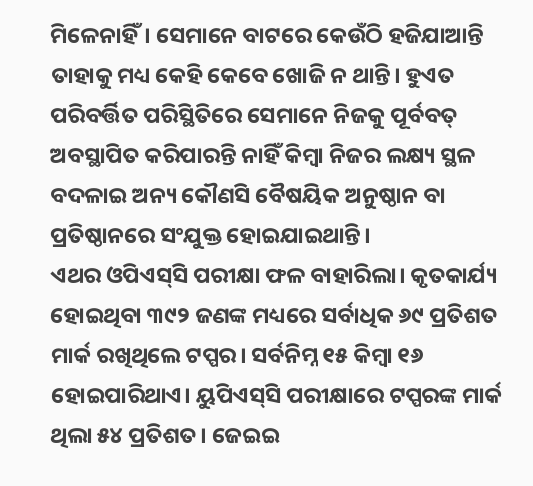ମିଳେନାହିଁ। ସେମାନେ ବାଟରେ କେଉଁଠି ହଜିଯାଆନ୍ତି ତାହାକୁ ମଧ୍ୟ କେହି କେବେ ଖୋଜି ନ ଥାନ୍ତି। ହୁଏତ ପରିବର୍ତ୍ତିତ ପରିସ୍ଥିତିରେ ସେମାନେ ନିଜକୁ ପୂର୍ବବତ୍‌ ଅବସ୍ଥାପିତ କରିପାରନ୍ତି ନାହିଁ କିମ୍ବା ନିଜର ଲକ୍ଷ୍ୟ ସ୍ଥଳ ବଦଳାଇ ଅନ୍ୟ କୌଣସି ବୈଷୟିକ ଅନୁଷ୍ଠାନ ବା ପ୍ରତିଷ୍ଠାନରେ ସଂଯୁକ୍ତ ହୋଇଯାଇଥାନ୍ତି।
ଏଥର ଓପିଏସ୍‌ସି ପରୀକ୍ଷା ଫଳ ବାହାରିଲା। କୃତକାର୍ଯ୍ୟ ହୋଇଥିବା ୩୯୨ ଜଣଙ୍କ ମଧ୍ୟରେ ସର୍ବାଧିକ ୬୯ ପ୍ରତିଶତ ମାର୍କ ରଖିଥିଲେ ଟପ୍ପର। ସର୍ବନିମ୍ନ ୧୫ କିମ୍ବା ୧୬ ହୋଇପାରିଥାଏ। ୟୁପିଏସ୍‌ସି ପରୀକ୍ଷାରେ ଟପ୍ପରଙ୍କ ମାର୍କ ଥିଲା ୫୪ ପ୍ରତିଶତ। ଜେଇଇ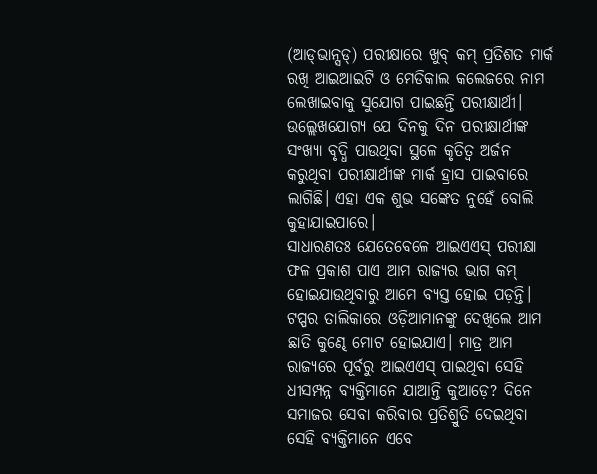(ଆଡ୍‌ଭାନ୍ସଡ୍‌) ପରୀକ୍ଷାରେ ଖୁବ୍‌ କମ୍‌ ପ୍ରତିଶତ ମାର୍କ ରଖି ଆଇଆଇଟି ଓ ମେଡିକାଲ କଲେଜରେ ନାମ ଲେଖାଇବାକୁ ସୁଯୋଗ ପାଇଛନ୍ତି ପରୀକ୍ଷାର୍ଥୀ। ଉଲ୍ଲେଖଯୋଗ୍ୟ ଯେ ଦିନକୁ ଦିନ ପରୀକ୍ଷାର୍ଥୀଙ୍କ ସଂଖ୍ୟା ବୃଦ୍ଧି ପାଉଥିବା ସ୍ଥଳେ କୃତିତ୍ୱ ଅର୍ଜନ କରୁଥିବା ପରୀକ୍ଷାର୍ଥୀଙ୍କ ମାର୍କ ହ୍ରାସ ପାଇବାରେ ଲାଗିଛି। ଏହା ଏକ ଶୁଭ ସଙ୍କେତ ନୁହେଁ ବୋଲି କୁହାଯାଇପାରେ।
ସାଧାରଣତଃ ଯେତେବେଳେ ଆଇଏଏସ୍‌ ପରୀକ୍ଷା ଫଳ ପ୍ରକାଶ ପାଏ ଆମ ରାଜ୍ୟର ଭାଗ କମ୍‌ ହୋଇଯାଉଥିବାରୁ ଆମେ ବ୍ୟସ୍ତ ହୋଇ ପଡ଼ନ୍ତି। ଟପ୍ପର ତାଲିକାରେ ଓଡ଼ିଆମାନଙ୍କୁ ଦେଖିଲେ ଆମ ଛାତି କୁଣ୍ଢେ ମୋଟ ହୋଇଯାଏ। ମାତ୍ର ଆମ ରାଜ୍ୟରେ ପୂର୍ବରୁ ଆଇଏଏସ୍‌ ପାଇଥିବା ସେହି ଧୀସମ୍ପନ୍ନ ବ୍ୟକ୍ତିମାନେ ଯାଆନ୍ତି କୁଆଡ଼େ? ଦିନେ ସମାଜର ସେବା କରିବାର ପ୍ରତିଶ୍ରୁତି ଦେଇଥିବା ସେହି ବ୍ୟକ୍ତିମାନେ ଏବେ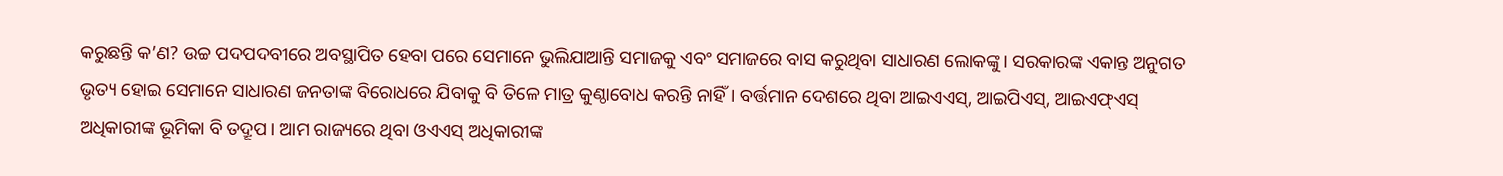କରୁଛନ୍ତି କ’ଣ? ଉଚ୍ଚ ପଦପଦବୀରେ ଅବସ୍ଥାପିତ ହେବା ପରେ ସେମାନେ ଭୁଲିଯାଆନ୍ତି ସମାଜକୁ ଏବଂ ସମାଜରେ ବାସ କରୁଥିବା ସାଧାରଣ ଲୋକଙ୍କୁ। ସରକାରଙ୍କ ଏକାନ୍ତ ଅନୁଗତ ଭୃତ୍ୟ ହୋଇ ସେମାନେ ସାଧାରଣ ଜନତାଙ୍କ ବିରୋଧରେ ଯିବାକୁ ବି ତିଳେ ମାତ୍ର କୁଣ୍ଠାବୋଧ କରନ୍ତି ନାହିଁ। ବର୍ତ୍ତମାନ ଦେଶରେ ଥିବା ଆଇଏଏସ୍‌, ଆଇପିଏସ୍‌, ଆଇଏଫ୍‌ଏସ୍‌ ଅଧିକାରୀଙ୍କ ଭୂମିକା ବି ତଦ୍ରୂପ। ଆମ ରାଜ୍ୟରେ ଥିବା ଓଏଏସ୍‌ ଅଧିକାରୀଙ୍କ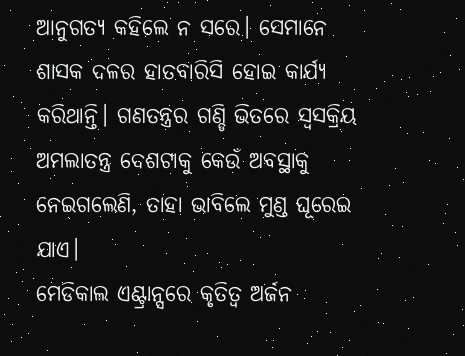ଆନୁଗତ୍ୟ କହିଲେ ନ ସରେ। ସେମାନେ ଶାସକ ଦଳର ହାତବାରିସି ହୋଇ କାର୍ଯ୍ୟ କରିଥାନ୍ତି। ଗଣତନ୍ତ୍ରର ଗଣ୍ଡି ଭିତରେ ସ୍ବସକ୍ରିୟ ଅମଲାତନ୍ତ୍ର ଦେଶଟାକୁ କେଉଁ ଅବସ୍ଥାକୁ ନେଇଗଲେଣି, ତାହା ଭାବିଲେ ମୁଣ୍ଡ ଘୂରେଇ ଯାଏ।
ମେଡିକାଲ ଏଣ୍ଟ୍ରାନ୍ସରେ କୃତିତ୍ୱ ଅର୍ଜନ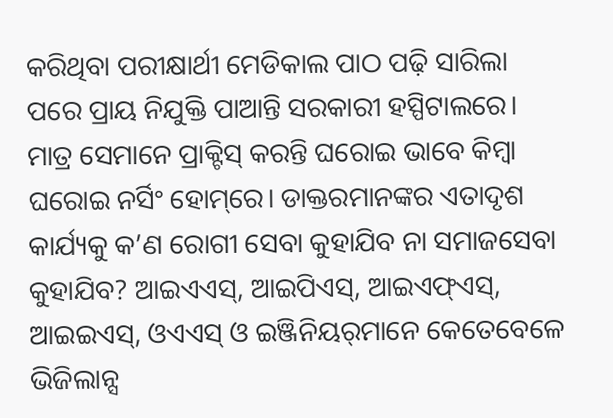କରିଥିବା ପରୀକ୍ଷାର୍ଥୀ ମେଡିକାଲ ପାଠ ପଢ଼ି ସାରିଲା ପରେ ପ୍ରାୟ ନିଯୁକ୍ତି ପାଆନ୍ତି ସରକାରୀ ହସ୍ପିଟାଲରେ। ମାତ୍ର ସେମାନେ ପ୍ରାକ୍ଟିସ୍‌ କରନ୍ତି ଘରୋଇ ଭାବେ କିମ୍ବା ଘରୋଇ ନର୍ସିଂ ହୋମ୍‌ରେ। ଡାକ୍ତରମାନଙ୍କର ଏତାଦୃଶ କାର୍ଯ୍ୟକୁ କ’ଣ ରୋଗୀ ସେବା କୁହାଯିବ ନା ସମାଜସେବା କୁହାଯିବ? ଆଇଏଏସ୍‌, ଆଇପିଏସ୍‌, ଆଇଏଫ୍‌ଏସ୍‌, ଆଇଇଏସ୍‌, ଓଏଏସ୍‌ ଓ ଇଞ୍ଜିନିୟର୍‌ମାନେ କେତେବେଳେ ଭିଜିଲାନ୍ସ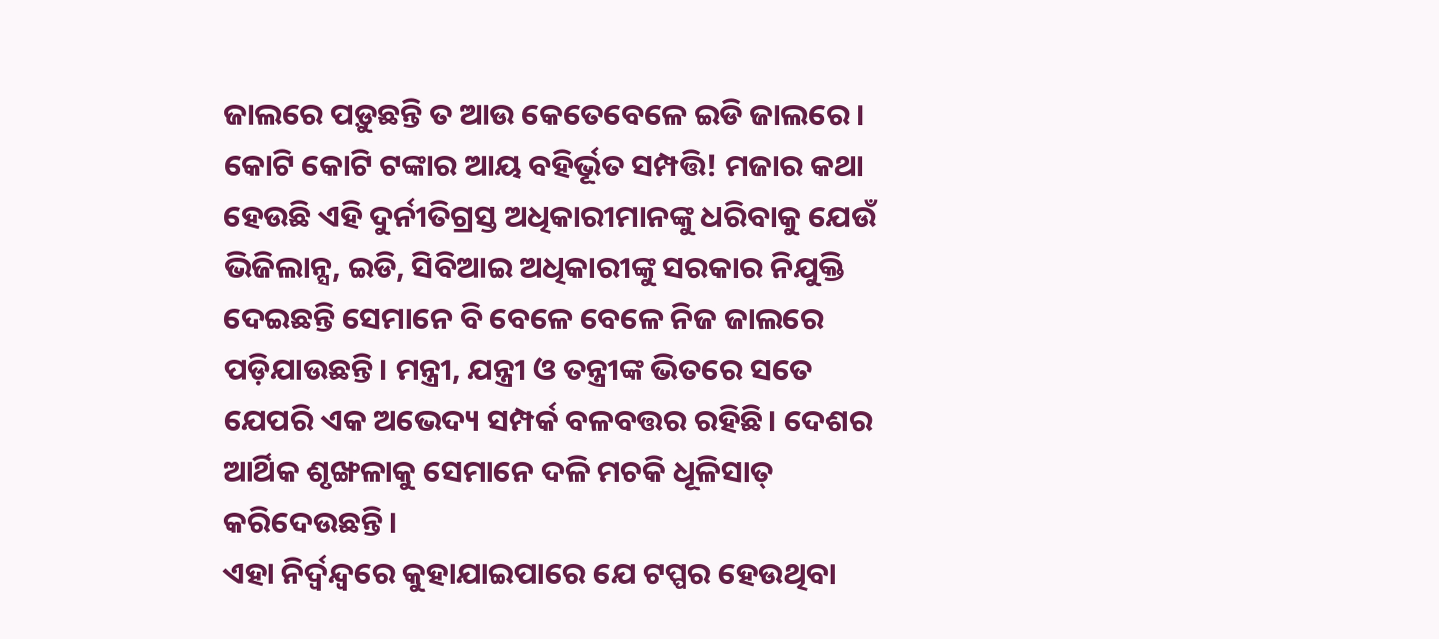ଜାଲରେ ପଡ଼ୁଛନ୍ତି ତ ଆଉ କେତେବେଳେ ଇଡି ଜାଲରେ। କୋଟି କୋଟି ଟଙ୍କାର ଆୟ ବହିର୍ଭୂତ ସମ୍ପତ୍ତି! ମଜାର କଥା ହେଉଛି ଏହି ଦୁର୍ନୀତିଗ୍ରସ୍ତ ଅଧିକାରୀମାନଙ୍କୁ ଧରିବାକୁ ଯେଉଁ ଭିଜିଲାନ୍ସ, ଇଡି, ସିବିଆଇ ଅଧିକାରୀଙ୍କୁ ସରକାର ନିଯୁକ୍ତି ଦେଇଛନ୍ତି ସେମାନେ ବି ବେଳେ ବେଳେ ନିଜ ଜାଲରେ ପଡ଼ିଯାଉଛନ୍ତି। ମନ୍ତ୍ରୀ, ଯନ୍ତ୍ରୀ ଓ ତନ୍ତ୍ରୀଙ୍କ ଭିତରେ ସତେ ଯେପରି ଏକ ଅଭେଦ୍ୟ ସମ୍ପର୍କ ବଳବତ୍ତର ରହିଛି। ଦେଶର ଆର୍ଥିକ ଶୃଙ୍ଖଳାକୁ ସେମାନେ ଦଳି ମଚକି ଧୂଳିସାତ୍‌ କରିଦେଉଛନ୍ତି।
ଏହା ନିର୍ଦ୍ୱନ୍ଦ୍ୱରେ କୁହାଯାଇପାରେ ଯେ ଟପ୍ପର ହେଉଥିବା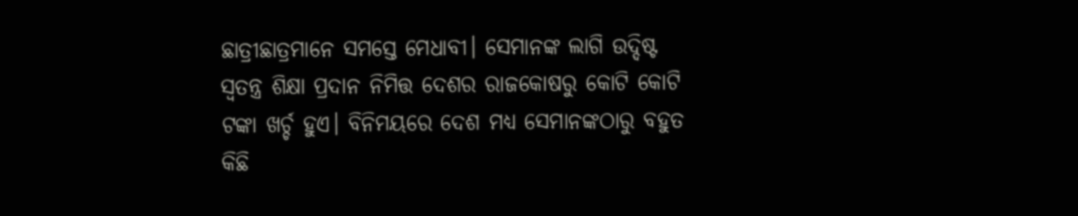ଛାତ୍ରୀଛାତ୍ରମାନେ ସମସ୍ତେ ମେଧାବୀ। ସେମାନଙ୍କ ଲାଗି ଉଦ୍ଦିଷ୍ଟ ସ୍ବତନ୍ତ୍ର ଶିକ୍ଷା ପ୍ରଦାନ ନିମିତ୍ତ ଦେଶର ରାଜକୋଷରୁ କୋଟି କୋଟି ଟଙ୍କା ଖର୍ଚ୍ଚ ହୁଏ। ବିନିମୟରେ ଦେଶ ମଧ୍ୟ ସେମାନଙ୍କଠାରୁ ବହୁତ କିଛି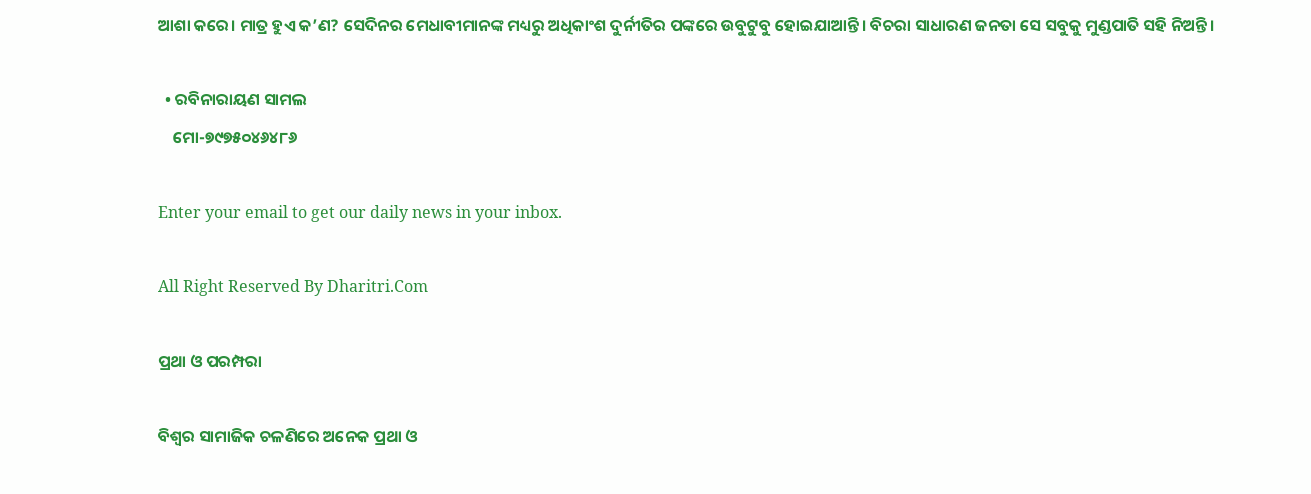ଆଶା କରେ। ମାତ୍ର ହୁଏ କ’ଣ? ସେଦିନର ମେଧାବୀମାନଙ୍କ ମଧ୍ୟରୁ ଅଧିକାଂଶ ଦୁର୍ନୀତିର ପଙ୍କରେ ଉବୁଟୁବୁ ହୋଇଯାଆନ୍ତି। ବିଚରା ସାଧାରଣ ଜନତା ସେ ସବୁକୁ ମୁଣ୍ଡପାତି ସହି ନିଅନ୍ତି।

  • ରବିନାରାୟଣ ସାମଲ
    ମୋ-୭୯୭୫୦୪୬୪୮୬

Enter your email to get our daily news in your inbox.

All Right Reserved By Dharitri.Com

ପ୍ରଥା ଓ ପରମ୍ପରା

ବିଶ୍ୱର ସାମାଜିକ ଚଳଣିରେ ଅନେକ ପ୍ରଥା ଓ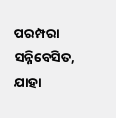ପରମ୍ପରା ସନ୍ନିବେସିତ, ଯାହା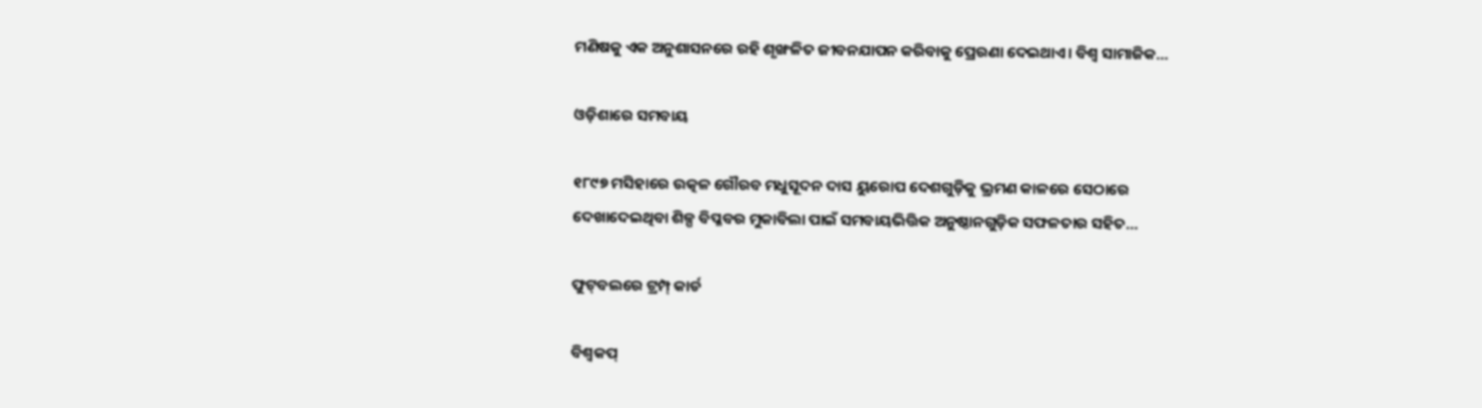ମଣିଷକୁ ଏକ ଅନୁଶାସନରେ ରହି ଶୃଙ୍ଖଳିତ ଜୀବନଯାପନ କରିବାକୁ ପ୍ରେରଣା ଦେଇଥାଏ। ବିଶ୍ୱ ସାମାଜିକ…

ଓଡ଼ିଶାରେ ସମବାୟ

୧୮୯୭ ମସିହାରେ ଉତ୍କଳ ଗୌରବ ମଧୁସୂଦନ ଦାସ ୟୁରୋପ ଦେଶଗୁଡ଼ିକୁ ଭ୍ରମଣ କାଳରେ ସେଠାରେ ଦେଖାଦେଇଥିବା ଶିଳ୍ପ ବିପ୍ଳବର ମୁକାବିଲା ପାଇଁ ସମବାୟଭିତ୍ତିକ ଅନୁଷ୍ଠାନଗୁଡ଼ିକ ସଫଳତାର ସହିତ…

ଫୁଟ୍‌ବଲରେ ଟ୍ରମ୍ପ୍‌ କାର୍ଡ

ବିଶ୍ୱକପ୍‌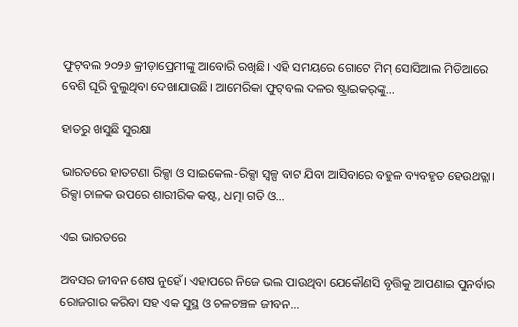ଫୁଟ୍‌ବଲ ୨୦୨୬ କ୍ରୀଡ଼ାପ୍ରେମୀଙ୍କୁ ଆବୋରି ରଖିଛି। ଏହି ସମୟରେ ଗୋଟେ ମିମ୍‌ ସୋସିଆଲ ମିଡିଆରେ ବେଶି ଘୂରି ବୁଲୁଥିବା ଦେଖାଯାଉଛି। ଆମେରିକା ଫୁଟ୍‌ବଲ ଦଳର ଷ୍ଟ୍ରାଇକର୍‌ଙ୍କୁ…

ହାତରୁ ଖସୁଛି ସୁରକ୍ଷା

ଭାରତରେ ହାତଟଣା ରିକ୍ସା ଓ ସାଇକେଲ-ରିକ୍ସା ସ୍ବଳ୍ପ ବାଟ ଯିବା ଆସିବାରେ ବହୁଳ ବ୍ୟବହୃତ ହେଉଥତ୍ଲା। ରିକ୍ସା ଚାଳକ ଉପରେ ଶାରୀରିକ କଷ୍ଟ, ଧତ୍ମା ଗତି ଓ…

ଏଇ ଭାରତରେ

ଅବସର ଜୀବନ ଶେଷ ନୁହେଁ। ଏହାପରେ ନିଜେ ଭଲ ପାଉଥିବା ଯେକୌଣସି ବୃତ୍ତିକୁ ଆପଣାଇ ପୁନର୍ବାର ରୋଜଗାର କରିବା ସହ ଏକ ସୁସ୍ଥ ଓ ଚଳଚଞ୍ଚଳ ଜୀବନ…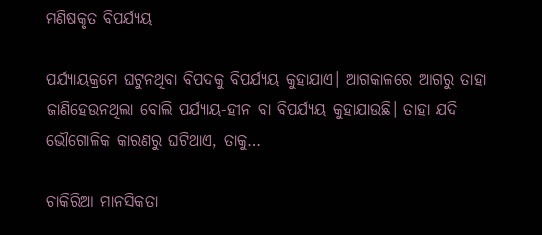ମଣିଷକୃତ ବିପର୍ଯ୍ୟୟ

ପର୍ଯ୍ୟାୟକ୍ରମେ ଘଟୁନଥିବା ବିପଦକୁ ବିପର୍ଯ୍ୟୟ କୁହାଯାଏ। ଆଗକାଳରେ ଆଗରୁ ତାହା ଜାଣିହେଉନଥିଲା ବୋଲି ପର୍ଯ୍ୟାୟ-ହୀନ ବା ବିପର୍ଯ୍ୟୟ କୁହାଯାଉଛି। ତାହା ଯଦି ଭୌଗୋଳିକ କାରଣରୁ ଘଟିଥାଏ, ତାକୁ…

ଚାକିରିଆ ମାନସିକତା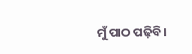ମୁଁ ପାଠ ପଢ଼ିବି।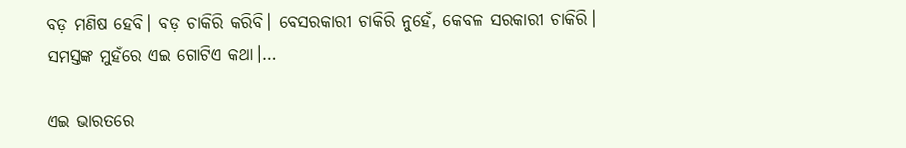ବଡ଼ ମଣିଷ ହେବି। ବଡ଼ ଚାକିରି କରିବି। ବେସରକାରୀ ଚାକିରି ନୁହେଁ, କେବଳ ସରକାରୀ ଚାକିରି। ସମସ୍ତଙ୍କ ମୁହଁରେ ଏଇ ଗୋଟିଏ କଥା।…

ଏଇ ଭାରତରେ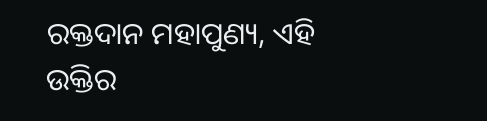ରକ୍ତଦାନ ମହାପୁଣ୍ୟ, ଏହି ଉକ୍ତିର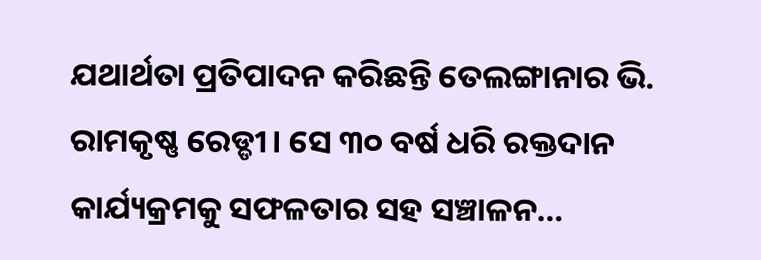ଯଥାର୍ଥତା ପ୍ରତିପାଦନ କରିଛନ୍ତି ତେଲଙ୍ଗାନାର ଭି. ରାମକୃଷ୍ଣ ରେଡ୍ଡୀ। ସେ ୩୦ ବର୍ଷ ଧରି ରକ୍ତଦାନ କାର୍ଯ୍ୟକ୍ରମକୁ ସଫଳତାର ସହ ସଞ୍ଚାଳନ…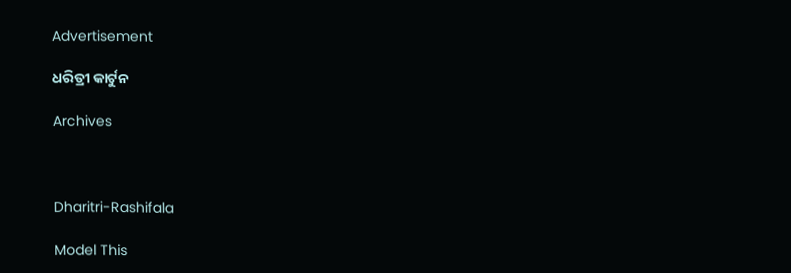Advertisement

ଧରିତ୍ରୀ କାର୍ଟୁନ

Archives



Dharitri-Rashifala

Model This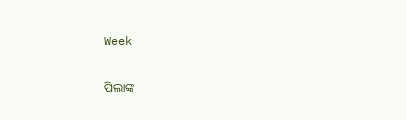Week

ପିଲାଙ୍କ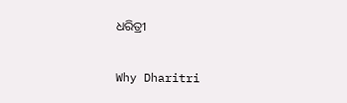ଧରିତ୍ରୀ

Why Dharitri